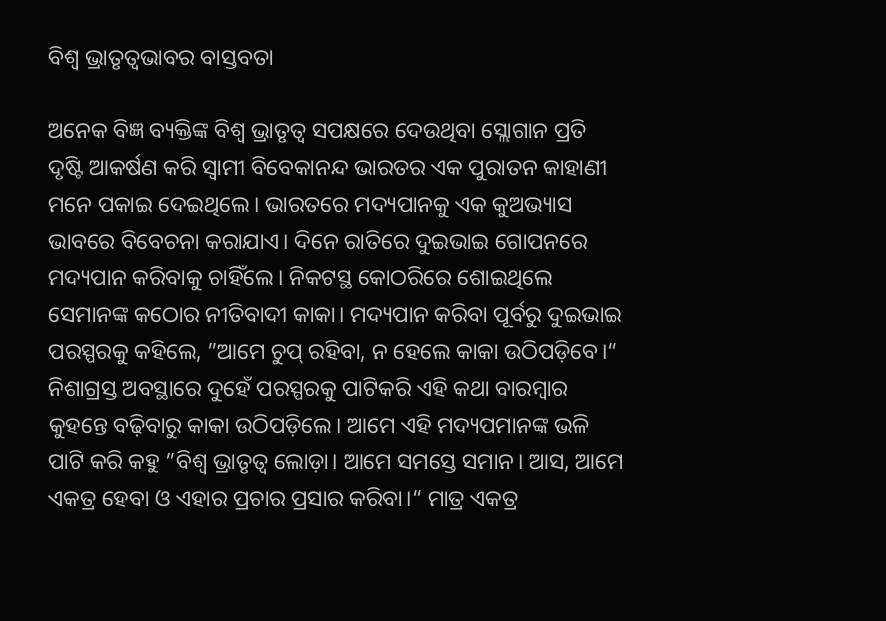ବିଶ୍ୱ ଭ୍ରାତୃତ୍ୱଭାବର ବାସ୍ତବତା

ଅନେକ ବିଜ୍ଞ ବ୍ୟକ୍ତିଙ୍କ ବିଶ୍ୱ ଭ୍ରାତୃତ୍ୱ ସପକ୍ଷରେ ଦେଉଥିବା ସ୍ଲୋଗାନ ପ୍ରତି ଦୃଷ୍ଟି ଆକର୍ଷଣ କରି ସ୍ବାମୀ ବିବେକାନନ୍ଦ ଭାରତର ଏକ ପୁରାତନ କାହାଣୀ ମନେ ପକାଇ ଦେଇଥିଲେ। ଭାରତରେ ମଦ୍ୟପାନକୁ ଏକ କୁଅଭ୍ୟାସ ଭାବରେ ବିବେଚନା କରାଯାଏ। ଦିନେ ରାତିରେ ଦୁଇଭାଇ ଗୋପନରେ ମଦ୍ୟପାନ କରିବାକୁ ଚାହିଁଲେ। ନିକଟସ୍ଥ କୋଠରିରେ ଶୋଇଥିଲେ ସେମାନଙ୍କ କଠୋର ନୀତିବାଦୀ କାକା। ମଦ୍ୟପାନ କରିବା ପୂର୍ବରୁ ଦୁଇଭାଇ ପରସ୍ପରକୁ କହିଲେ, ”ଆମେ ଚୁପ୍‌ ରହିବା, ନ ହେଲେ କାକା ଉଠିପଡ଼ିବେ।“ ନିଶାଗ୍ରସ୍ତ ଅବସ୍ଥାରେ ଦୁହେଁ ପରସ୍ପରକୁ ପାଟିକରି ଏହି କଥା ବାରମ୍ବାର କୁହନ୍ତେ ବଢ଼ିବାରୁ କାକା ଉଠିପଡ଼ିଲେ। ଆମେ ଏହି ମଦ୍ୟପମାନଙ୍କ ଭଳି ପାଟି କରି କହୁ ”ବିଶ୍ୱ ଭ୍ରାତୃତ୍ୱ ଲୋଡ଼ା। ଆମେ ସମସ୍ତେ ସମାନ। ଆସ, ଆମେ ଏକତ୍ର ହେବା ଓ ଏହାର ପ୍ରଚାର ପ୍ରସାର କରିବା।“ ମାତ୍ର ଏକତ୍ର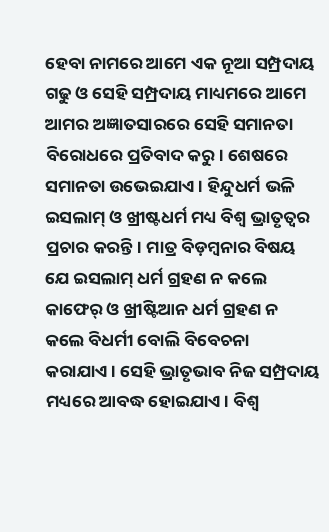ହେବା ନାମରେ ଆମେ ଏକ ନୂଆ ସମ୍ପ୍ରଦାୟ ଗଢୁ ଓ ସେହି ସମ୍ପ୍ରଦାୟ ମାଧ୍ୟମରେ ଆମେ ଆମର ଅଜ୍ଞାତସାରରେ ସେହି ସମାନତା ବିରୋଧରେ ପ୍ରତିବାଦ କରୁ। ଶେଷରେ ସମାନତା ଉଭେଇଯାଏ। ହିନ୍ଦୁଧର୍ମ ଭଳି ଇସଲାମ୍‌ ଓ ଖ୍ରୀଷ୍ଟଧର୍ମ ମଧ୍ୟ ବିଶ୍ୱ ଭ୍ରାତୃତ୍ୱର ପ୍ରଚାର କରନ୍ତି। ମାତ୍ର ବିଡ଼ମ୍ବନାର ବିଷୟ ଯେ ଇସଲାମ୍‌ ଧର୍ମ ଗ୍ରହଣ ନ କଲେ କାଫେର୍‌ ଓ ଖ୍ରୀଷ୍ଟିଆନ ଧର୍ମ ଗ୍ରହଣ ନ କଲେ ବିଧର୍ମୀ ବୋଲି ବିବେଚନା କରାଯାଏ। ସେହି ଭ୍ରାତୃଭାବ ନିଜ ସମ୍ପ୍ରଦାୟ ମଧ୍ୟରେ ଆବଦ୍ଧ ହୋଇଯାଏ। ବିଶ୍ୱ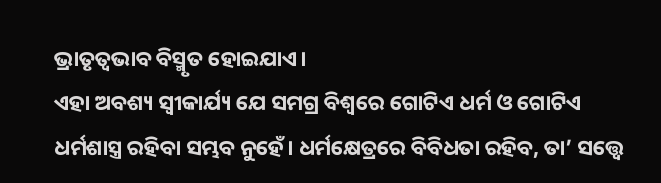ଭ୍ରାତୃତ୍ୱଭାବ ବିସ୍ମୃତ ହୋଇଯାଏ।
ଏହା ଅବଶ୍ୟ ସ୍ବୀକାର୍ଯ୍ୟ ଯେ ସମଗ୍ର ବିଶ୍ୱରେ ଗୋଟିଏ ଧର୍ମ ଓ ଗୋଟିଏ ଧର୍ମଶାସ୍ତ୍ର ରହିବା ସମ୍ଭବ ନୁହେଁ। ଧର୍ମକ୍ଷେତ୍ରରେ ବିବିଧତା ରହିବ, ତା’ ସତ୍ତ୍ୱେ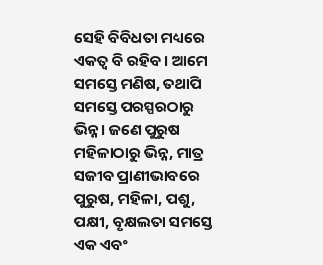ସେହି ବିବିଧତା ମଧ୍ୟରେ ଏକତ୍ୱ ବି ରହିବ। ଆମେ ସମସ୍ତେ ମଣିଷ, ତଥାପି ସମସ୍ତେ ପରସ୍ପରଠାରୁ ଭିନ୍ନ। ଜଣେ ପୁରୁଷ ମହିଳାଠାରୁ ଭିନ୍ନ, ମାତ୍ର ସଜୀବ ପ୍ରାଣୀଭାବରେ ପୁରୁଷ, ମହିଳା, ପଶୁ, ପକ୍ଷୀ, ବୃକ୍ଷଲତା ସମସ୍ତେ ଏକ ଏବଂ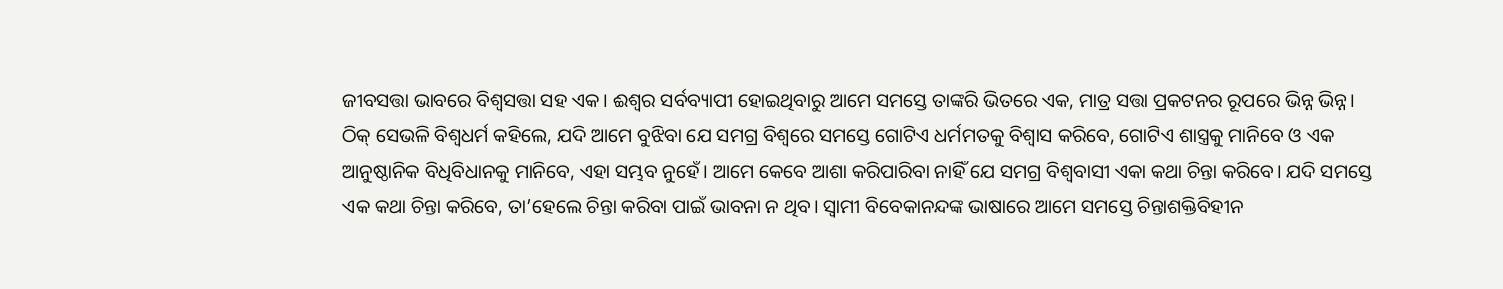ଜୀବସତ୍ତା ଭାବରେ ବିଶ୍ୱସତ୍ତା ସହ ଏକ। ଈଶ୍ୱର ସର୍ବବ୍ୟାପୀ ହୋଇଥିବାରୁ ଆମେ ସମସ୍ତେ ତାଙ୍କରି ଭିତରେ ଏକ, ମାତ୍ର ସତ୍ତା ପ୍ରକଟନର ରୂପରେ ଭିନ୍ନ ଭିନ୍ନ। ଠିକ୍‌ ସେଭଳି ବିଶ୍ୱଧର୍ମ କହିଲେ, ଯଦି ଆମେ ବୁଝିବା ଯେ ସମଗ୍ର ବିଶ୍ୱରେ ସମସ୍ତେ ଗୋଟିଏ ଧର୍ମମତକୁ ବିଶ୍ୱାସ କରିବେ, ଗୋଟିଏ ଶାସ୍ତ୍ରକୁ ମାନିବେ ଓ ଏକ ଆନୁଷ୍ଠାନିକ ବିଧିବିଧାନକୁ ମାନିବେ, ଏହା ସମ୍ଭବ ନୁହେଁ। ଆମେ କେବେ ଆଶା କରିପାରିବା ନାହିଁ ଯେ ସମଗ୍ର ବିଶ୍ୱବାସୀ ଏକା କଥା ଚିନ୍ତା କରିବେ। ଯଦି ସମସ୍ତେ ଏକ କଥା ଚିନ୍ତା କରିବେ, ତା’ହେଲେ ଚିନ୍ତା କରିବା ପାଇଁ ଭାବନା ନ ଥିବ। ସ୍ବାମୀ ବିବେକାନନ୍ଦଙ୍କ ଭାଷାରେ ଆମେ ସମସ୍ତେ ଚିନ୍ତାଶକ୍ତିବିହୀନ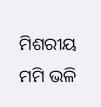ମିଶରୀୟ ମମି ଭଳି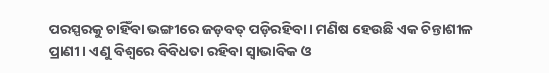ପରସ୍ପରକୁ ଚାହିଁବା ଭଙ୍ଗୀରେ ଜଡ଼ବତ୍‌ ପଡ଼ିରହିବା। ମଣିଷ ହେଉଛି ଏକ ଚିନ୍ତାଶୀଳ ପ୍ରାଣୀ। ଏଣୁ ବିଶ୍ୱରେ ବିବିଧତା ରହିବା ସ୍ବାଭାବିକ ଓ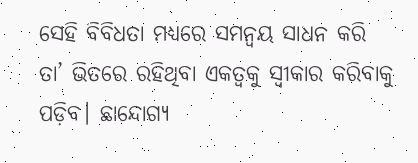ସେହି ବିବିଧତା ମଧ୍ୟରେ ସମନ୍ବୟ ସାଧନ କରି ତା’ ଭିତରେ ରହିଥିବା ଏକତ୍ୱକୁ ସ୍ବୀକାର କରିବାକୁ ପଡ଼ିବ। ଛାନ୍ଦୋଗ୍ୟ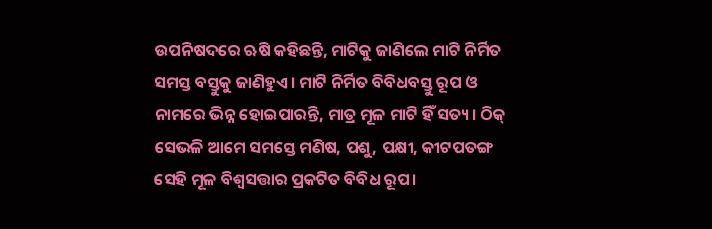ଉପନିଷଦରେ ଋଷି କହିଛନ୍ତି, ମାଟିକୁ ଜାଣିଲେ ମାଟି ନିର୍ମିତ ସମସ୍ତ ବସ୍ତୁକୁ ଜାଣିହୁଏ। ମାଟି ନିର୍ମିତ ବିବିଧବସ୍ତୁ ରୂପ ଓ ନାମରେ ଭିନ୍ନ ହୋଇପାରନ୍ତି, ମାତ୍ର ମୂଳ ମାଟି ହିଁ ସତ୍ୟ। ଠିକ୍‌ ସେଭଳି ଆମେ ସମସ୍ତେ ମଣିଷ, ପଶୁ, ପକ୍ଷୀ, କୀଟପତଙ୍ଗ ସେହି ମୂଳ ବିଶ୍ୱସତ୍ତାର ପ୍ରକଟିତ ବିବିଧ ରୂପ।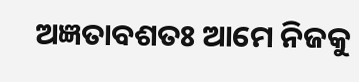ଅଜ୍ଞତାବଶତଃ ଆମେ ନିଜକୁ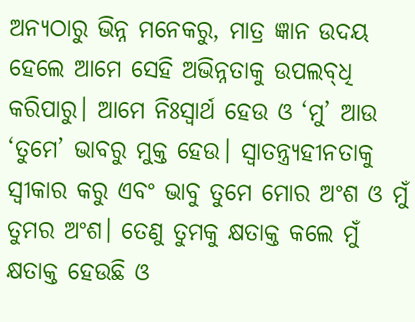ଅନ୍ୟଠାରୁ ଭିନ୍ନ ମନେକରୁ, ମାତ୍ର ଜ୍ଞାନ ଉଦୟ ହେଲେ ଆମେ ସେହି ଅଭିନ୍ନତାକୁ ଉପଲବ୍‌ଧି କରିପାରୁ। ଆମେ ନିଃସ୍ବାର୍ଥ ହେଉ ଓ ‘ମୁ’ ଆଉ ‘ତୁମେ’ ଭାବରୁ ମୁକ୍ତ ହେଉ। ସ୍ବାତନ୍ତ୍ର୍ୟହୀନତାକୁ ସ୍ବୀକାର କରୁ ଏବଂ ଭାବୁ ତୁମେ ମୋର ଅଂଶ ଓ ମୁଁ ତୁମର ଅଂଶ। ତେଣୁ ତୁମକୁ କ୍ଷତାକ୍ତ କଲେ ମୁଁ କ୍ଷତାକ୍ତ ହେଉଛି ଓ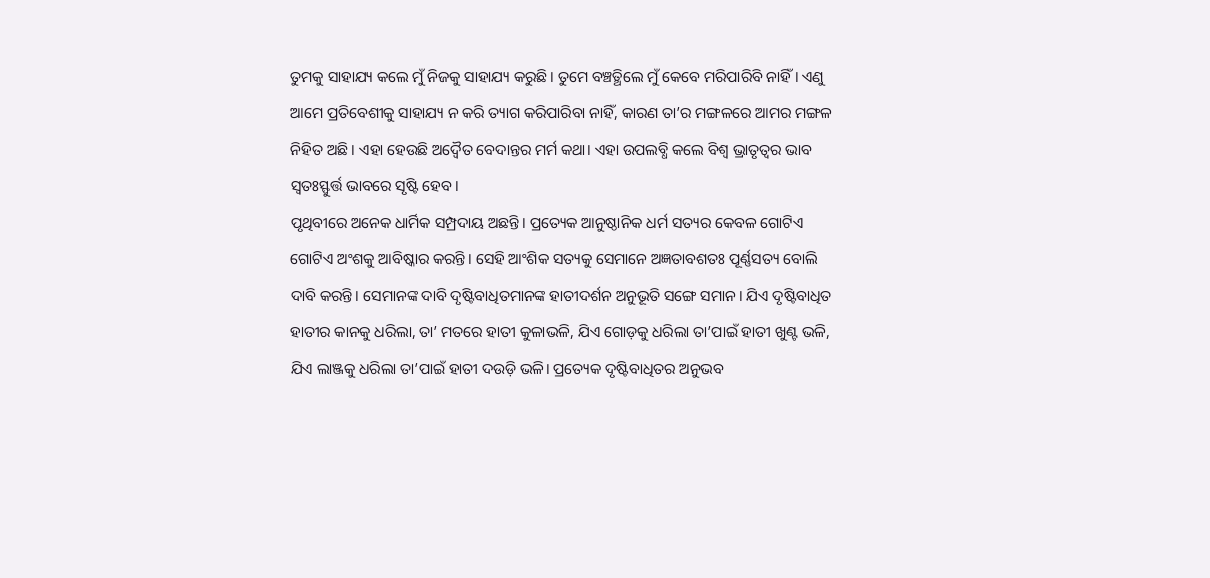ତୁମକୁ ସାହାଯ୍ୟ କଲେ ମୁଁ ନିଜକୁ ସାହାଯ୍ୟ କରୁଛି। ତୁମେ ବଞ୍ଚତ୍ଥିଲେ ମୁଁ କେବେ ମରିପାରିବି ନାହିଁ। ଏଣୁ ଆମେ ପ୍ରତିବେଶୀକୁ ସାହାଯ୍ୟ ନ କରି ତ୍ୟାଗ କରିପାରିବା ନାହିଁ, କାରଣ ତା’ର ମଙ୍ଗଳରେ ଆମର ମଙ୍ଗଳ ନିହିତ ଅଛି। ଏହା ହେଉଛି ଅଦ୍ୱୈତ ବେଦାନ୍ତର ମର୍ମ କଥା। ଏହା ଉପଲବ୍ଧି କଲେ ବିଶ୍ୱ ଭ୍ରାତୃତ୍ୱର ଭାବ ସ୍ବତଃସ୍ଫୁର୍ତ୍ତ ଭାବରେ ସୃଷ୍ଟି ହେବ।
ପୃଥିବୀରେ ଅନେକ ଧାର୍ମିକ ସମ୍ପ୍ରଦାୟ ଅଛନ୍ତି। ପ୍ରତ୍ୟେକ ଆନୁଷ୍ଠାନିକ ଧର୍ମ ସତ୍ୟର କେବଳ ଗୋଟିଏ ଗୋଟିଏ ଅଂଶକୁ ଆବିଷ୍କାର କରନ୍ତି। ସେହି ଆଂଶିକ ସତ୍ୟକୁ ସେମାନେ ଅଜ୍ଞତାବଶତଃ ପୂର୍ଣ୍ଣସତ୍ୟ ବୋଲି ଦାବି କରନ୍ତି। ସେମାନଙ୍କ ଦାବି ଦୃଷ୍ଟିବାଧିତମାନଙ୍କ ହାତୀଦର୍ଶନ ଅନୁଭୂତି ସଙ୍ଗେ ସମାନ। ଯିଏ ଦୃଷ୍ଟିବାଧିତ ହାତୀର କାନକୁ ଧରିଲା, ତା’ ମତରେ ହାତୀ କୁଳାଭଳି, ଯିଏ ଗୋଡ଼କୁ ଧରିଲା ତା’ପାଇଁ ହାତୀ ଖୁଣ୍ଟ ଭଳି, ଯିଏ ଲାଞ୍ଜକୁ ଧରିଲା ତା’ପାଇଁ ହାତୀ ଦଉଡ଼ି ଭଳି। ପ୍ରତ୍ୟେକ ଦୃଷ୍ଟିବାଧିତର ଅନୁଭବ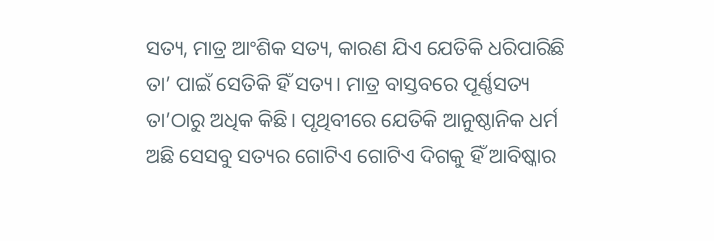ସତ୍ୟ, ମାତ୍ର ଆଂଶିକ ସତ୍ୟ, କାରଣ ଯିଏ ଯେତିକି ଧରିପାରିଛି ତା’ ପାଇଁ ସେତିକି ହିଁ ସତ୍ୟ। ମାତ୍ର ବାସ୍ତବରେ ପୂର୍ଣ୍ଣସତ୍ୟ ତା’ଠାରୁ ଅଧିକ କିଛି। ପୃଥିବୀରେ ଯେତିକି ଆନୁଷ୍ଠାନିକ ଧର୍ମ ଅଛି ସେସବୁ ସତ୍ୟର ଗୋଟିଏ ଗୋଟିଏ ଦିଗକୁ ହିଁ ଆବିଷ୍କାର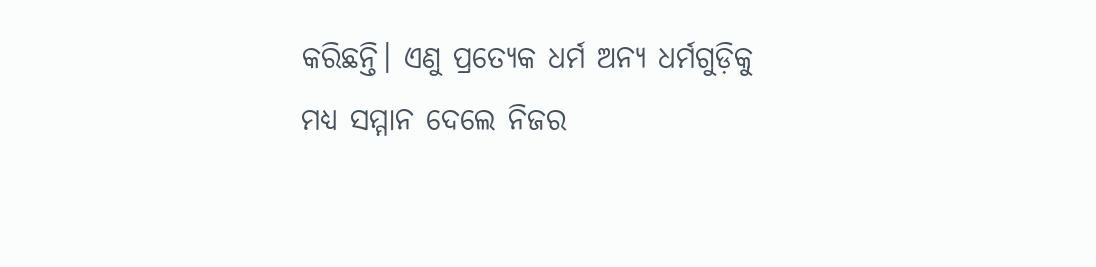କରିଛନ୍ତି। ଏଣୁ ପ୍ରତ୍ୟେକ ଧର୍ମ ଅନ୍ୟ ଧର୍ମଗୁଡ଼ିକୁ ମଧ୍ୟ ସମ୍ମାନ ଦେଲେ ନିଜର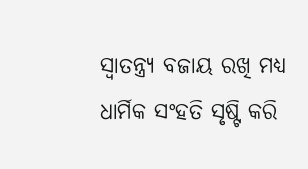ସ୍ବାତନ୍ତ୍ର୍ୟ ବଜାୟ ରଖି ମଧ୍ୟ ଧାର୍ମିକ ସଂହତି ସୃଷ୍ଟି କରି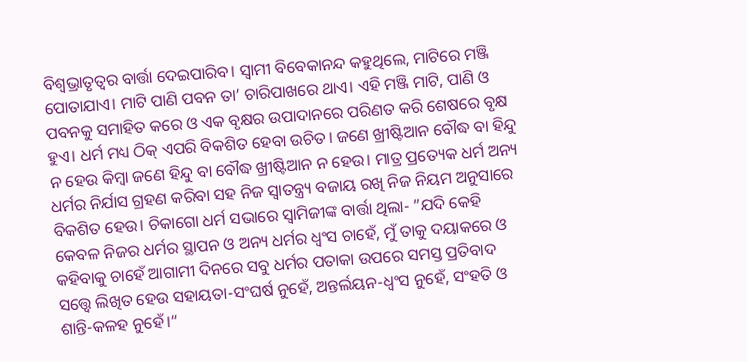ବିଶ୍ୱଭ୍ରାତୃତ୍ୱର ବାର୍ତ୍ତା ଦେଇପାରିବ। ସ୍ବାମୀ ବିବେକାନନ୍ଦ କହୁଥିଲେ, ମାଟିରେ ମଞ୍ଜି ପୋତାଯାଏ। ମାଟି ପାଣି ପବନ ତା’ ଚାରିପାଖରେ ଥାଏ। ଏହି ମଞ୍ଜି ମାଟି, ପାଣି ଓ ପବନକୁ ସମାହିତ କରେ ଓ ଏକ ବୃକ୍ଷର ଉପାଦାନରେ ପରିଣତ କରି ଶେଷରେ ବୃକ୍ଷ ହୁଏ। ଧର୍ମ ମଧ୍ୟ ଠିକ୍‌ ଏପରି ବିକଶିତ ହେବା ଉଚିତ। ଜଣେ ଖ୍ରୀଷ୍ଟିଆନ ବୌଦ୍ଧ ବା ହିନ୍ଦୁ ନ ହେଉ କିମ୍ବା ଜଣେ ହିନ୍ଦୁ ବା ବୌଦ୍ଧ ଖ୍ରୀଷ୍ଟିଆନ ନ ହେଉ। ମାତ୍ର ପ୍ରତ୍ୟେକ ଧର୍ମ ଅନ୍ୟ ଧର୍ମର ନିର୍ଯାସ ଗ୍ରହଣ କରିବା ସହ ନିଜ ସ୍ବାତନ୍ତ୍ର୍ୟ ବଜାୟ ରଖି ନିଜ ନିୟମ ଅନୁସାରେ ବିକଶିତ ହେଉ। ଚିକାଗୋ ଧର୍ମ ସଭାରେ ସ୍ବାମିଜୀଙ୍କ ବାର୍ତ୍ତା ଥିଲା- ”ଯଦି କେହି କେବଳ ନିଜର ଧର୍ମର ସ୍ଥାପନ ଓ ଅନ୍ୟ ଧର୍ମର ଧ୍ୱଂସ ଚାହେଁ, ମୁଁ ତାକୁ ଦୟାକରେ ଓ କହିବାକୁ ଚାହେଁ ଆଗାମୀ ଦିନରେ ସବୁ ଧର୍ମର ପତାକା ଉପରେ ସମସ୍ତ ପ୍ରତିବାଦ ସତ୍ତ୍ୱେ ଲିଖିତ ହେଉ ସହାୟତା-ସଂଘର୍ଷ ନୁହେଁ, ଅନ୍ତର୍ଲୟନ-ଧ୍ୱଂସ ନୁହେଁ, ସଂହତି ଓ ଶାନ୍ତି-କଳହ ନୁହେଁ।“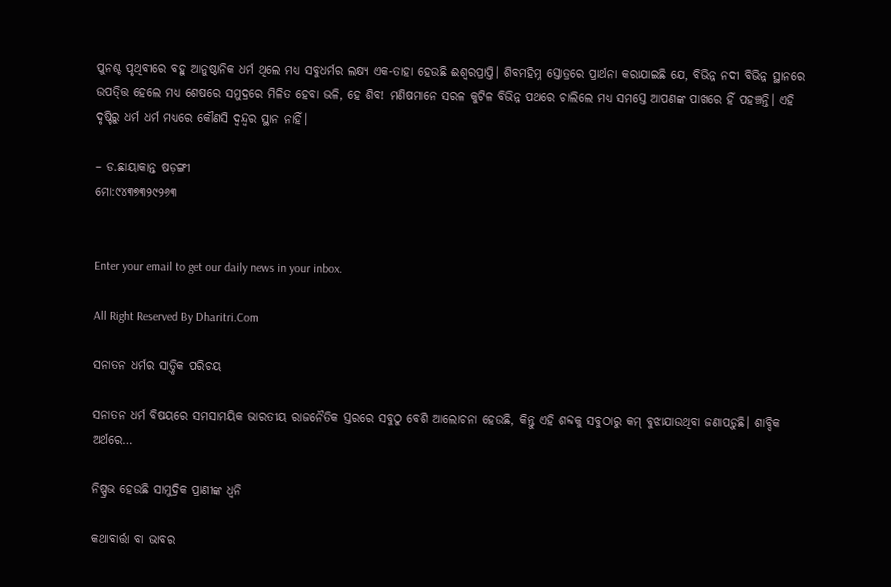ପୁନଶ୍ଚ ପୃଥିବୀରେ ବହୁ ଆନୁଷ୍ଠାନିକ ଧର୍ମ ଥିଲେ ମଧ୍ୟ ସବୁଧର୍ମର ଲକ୍ଷ୍ୟ ଏକ-ତାହା ହେଉଛି ଈଶ୍ୱରପ୍ରାପ୍ତି। ଶିବମହିମ୍ନ ସ୍ତୋତ୍ରରେ ପ୍ରାର୍ଥନା କରାଯାଇଛି ଯେ, ବିଭିନ୍ନ ନଦୀ ବିଭିନ୍ନ ସ୍ଥାନରେ ଉପତ୍ତ୍ତି ହେଲେ ମଧ୍ୟ ଶେଷରେ ସମୁଦ୍ରରେ ମିଳିତ ହେବା ଭଳି, ହେ ଶିବ! ମଣିଷମାନେ ସରଳ କୁଟିଳ ବିଭିନ୍ନ ପଥରେ ଚାଲିଲେ ମଧ୍ୟ ସମସ୍ତେ ଆପଣଙ୍କ ପାଖରେ ହିଁ ପହଞ୍ଚନ୍ତି। ଏହି ଦୃଷ୍ଟିରୁ ଧର୍ମ ଧର୍ମ ମଧ୍ୟରେ କୌଣସି ଦ୍ୱନ୍ଦ୍ୱର ସ୍ଥାନ ନାହିଁ।

– ଡ.ଛାୟାକାନ୍ତ ଷଡ଼ଙ୍ଗୀ
ମୋ:୯୪୩୭୩୨୯୨୬୩


Enter your email to get our daily news in your inbox.

All Right Reserved By Dharitri.Com

ସନାତନ ଧର୍ମର ସାତ୍ତ୍ୱିକ ପରିଚୟ

ସନାତନ ଧର୍ମ ବିଷୟରେ ସମସାମୟିକ ଭାରତୀୟ ରାଜନୈତିକ ସ୍ତରରେ ସବୁଠୁ ବେଶି ଆଲୋଚନା ହେଉଛି, କିନ୍ତୁ ଏହି ଶବ୍ଦକୁ ସବୁଠାରୁ କମ୍‌ ବୁଝାଯାଉଥିବା ଜଣାପଡ଼ୁଛି। ଶାବ୍ଦିକ ଅର୍ଥରେ…

ନିଷ୍ପ୍ରଭ ହେଉଛି ସାମୁଦ୍ରିକ ପ୍ରାଣୀଙ୍କ ଧ୍ୱନି

କଥାବାର୍ତ୍ତା ବା ଭାବର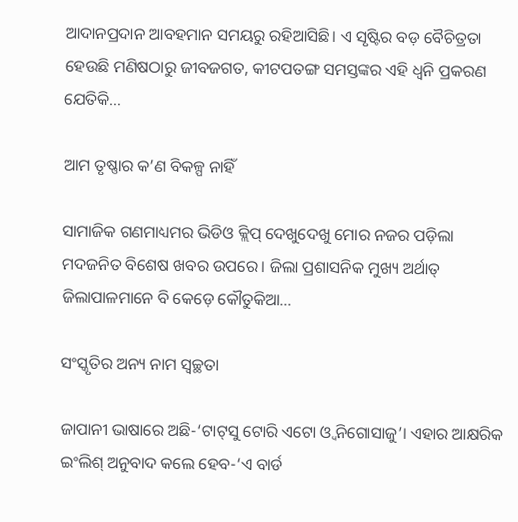ଆଦାନପ୍ରଦାନ ଆବହମାନ ସମୟରୁ ରହିଆସିଛି। ଏ ସୃଷ୍ଟିର ବଡ଼ ବୈଚିତ୍ରତା ହେଉଛି ମଣିଷଠାରୁ ଜୀବଜଗତ, କୀଟପତଙ୍ଗ ସମସ୍ତଙ୍କର ଏହି ଧ୍ୱନି ପ୍ରକରଣ ଯେତିକି…

ଆମ ତୃଷ୍ଣାର କ’ଣ ବିକଳ୍ପ ନାହିଁ

ସାମାଜିକ ଗଣମାଧ୍ୟମର ଭିଡିଓ କ୍ଲିପ୍‌ ଦେଖୁଦେଖୁ ମୋର ନଜର ପଡ଼ିଲା ମଦଜନିତ ବିଶେଷ ଖବର ଉପରେ। ଜିଲା ପ୍ରଶାସନିକ ମୁଖ୍ୟ ଅର୍ଥାତ୍‌ ଜିଲାପାଳମାନେ ବି କେଡ଼େ କୌତୁକିଆ…

ସଂସ୍କୃତିର ଅନ୍ୟ ନାମ ସ୍ବଚ୍ଛତା

ଜାପାନୀ ଭାଷାରେ ଅଛି-‘ଟାଟ୍‌ସୁ ଟୋରି ଏଟୋ ଓ୍ବ ନିଗୋସାଜୁ’। ଏହାର ଆକ୍ଷରିକ ଇଂଲିଶ୍‌ ଅନୁବାଦ କଲେ ହେବ-‘ଏ ବାର୍ଡ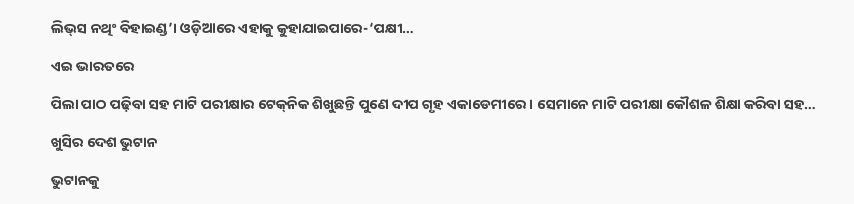ଲିଭ୍‌ସ ନଥିଂ ବିହାଇଣ୍ଡ’। ଓଡ଼ିଆରେ ଏହାକୁ କୁହାଯାଇପାରେ-‘ପକ୍ଷୀ…

ଏଇ ଭାରତରେ

ପିଲା ପାଠ ପଢ଼ିବା ସହ ମାଟି ପରୀକ୍ଷାର ଟେକ୍‌ନିକ ଶିଖୁଛନ୍ତି ପୁଣେ ଦୀପ ଗୃହ ଏକାଡେମୀରେ । ସେମାନେ ମାଟି ପରୀକ୍ଷା କୌଶଳ ଶିକ୍ଷା କରିବା ସହ…

ଖୁସିର ଦେଶ ଭୁଟାନ

ଭୁଟାନକୁ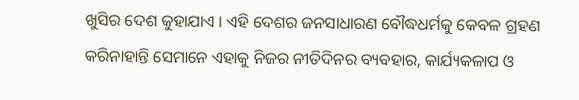ଖୁସିର ଦେଶ କୁହାଯାଏ । ଏହି ଦେଶର ଜନସାଧାରଣ ବୌଦ୍ଧଧର୍ମକୁ କେବଳ ଗ୍ରହଣ କରିନାହାନ୍ତି ସେମାନେ ଏହାକୁ ନିଜର ନୀତିଦିନର ବ୍ୟବହାର, କାର୍ଯ୍ୟକଳାପ ଓ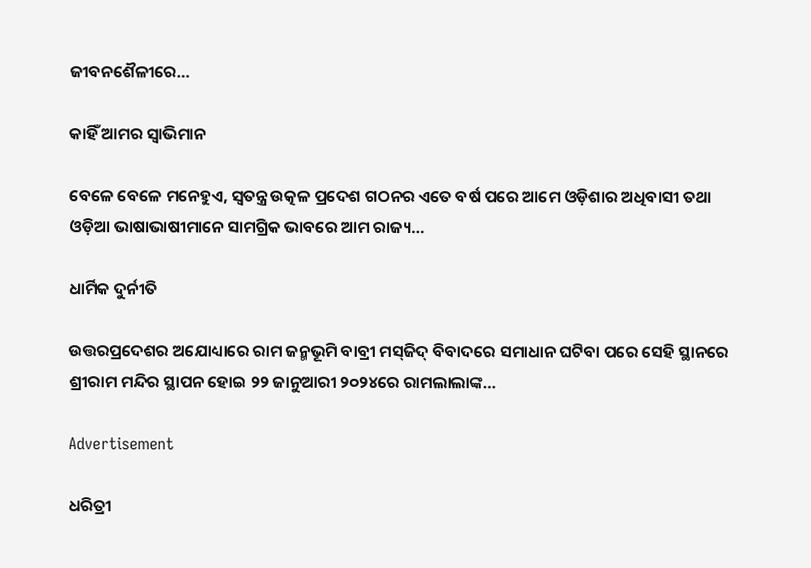ଜୀବନଶୈଳୀରେ…

କାହିଁ ଆମର ସ୍ବାଭିମାନ

ବେଳେ ବେଳେ ମନେହୁଏ, ସ୍ବତନ୍ତ୍ର ଉତ୍କଳ ପ୍ରଦେଶ ଗଠନର ଏତେ ବର୍ଷ ପରେ ଆମେ ଓଡ଼ିଶାର ଅଧିବାସୀ ତଥା ଓଡ଼ିଆ ଭାଷାଭାଷୀମାନେ ସାମଗ୍ରିକ ଭାବରେ ଆମ ରାଜ୍ୟ…

ଧାର୍ମିକ ଦୁର୍ନୀତି

ଉତ୍ତରପ୍ରଦେଶର ଅଯୋଧ୍ୟାରେ ରାମ ଜନ୍ମଭୂମି ବାବ୍ରୀ ମସ୍‌ଜିଦ୍‌ ବିବାଦରେ ସମାଧାନ ଘଟିବା ପରେ ସେହି ସ୍ଥାନରେ ଶ୍ରୀରାମ ମନ୍ଦିର ସ୍ଥାପନ ହୋଇ ୨୨ ଜାନୁଆରୀ ୨୦୨୪ରେ ରାମଲାଲାଙ୍କ…

Advertisement

ଧରିତ୍ରୀ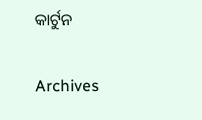କାର୍ଟୁନ

Archives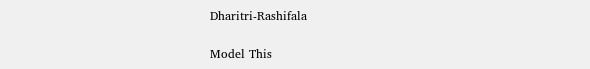Dharitri-Rashifala

Model This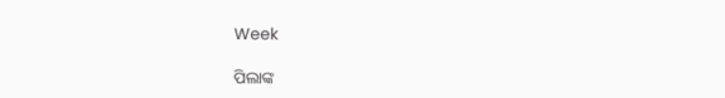Week

ପିଲାଙ୍କ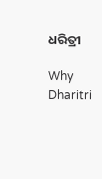ଧରିତ୍ରୀ

Why Dharitri